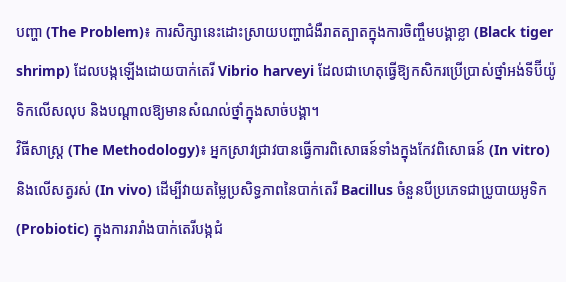បញ្ហា (The Problem)៖ ការសិក្សានេះដោះស្រាយបញ្ហាជំងឺរាតត្បាតក្នុងការចិញ្ចឹមបង្គាខ្លា (Black tiger shrimp) ដែលបង្កឡើងដោយបាក់តេរី Vibrio harveyi ដែលជាហេតុធ្វើឱ្យកសិករប្រើប្រាស់ថ្នាំអង់ទីប៊ីយ៉ូទិកលើសលុប និងបណ្តាលឱ្យមានសំណល់ថ្នាំក្នុងសាច់បង្គា។
វិធីសាស្ត្រ (The Methodology)៖ អ្នកស្រាវជ្រាវបានធ្វើការពិសោធន៍ទាំងក្នុងកែវពិសោធន៍ (In vitro) និងលើសត្វរស់ (In vivo) ដើម្បីវាយតម្លៃប្រសិទ្ធភាពនៃបាក់តេរី Bacillus ចំនួនបីប្រភេទជាប្រូបាយអូទិក (Probiotic) ក្នុងការរារាំងបាក់តេរីបង្កជំ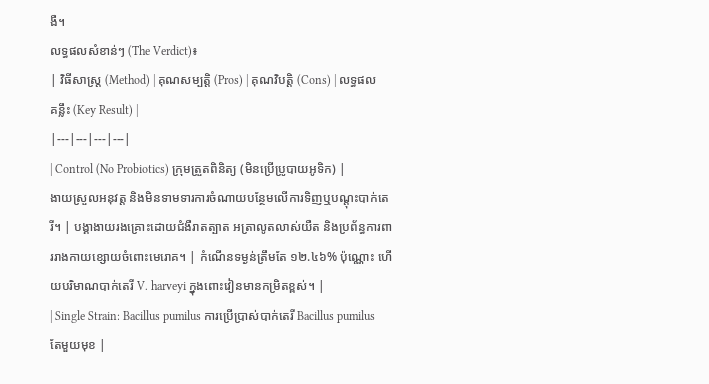ងឺ។
លទ្ធផលសំខាន់ៗ (The Verdict)៖
| វិធីសាស្ត្រ (Method) | គុណសម្បត្តិ (Pros) | គុណវិបត្តិ (Cons) | លទ្ធផលគន្លឹះ (Key Result) |
|---|---|---|---|
| Control (No Probiotics) ក្រុមត្រួតពិនិត្យ (មិនប្រើប្រូបាយអូទិក) |
ងាយស្រួលអនុវត្ត និងមិនទាមទារការចំណាយបន្ថែមលើការទិញឬបណ្តុះបាក់តេរី។ | បង្គាងាយរងគ្រោះដោយជំងឺរាតត្បាត អត្រាលូតលាស់យឺត និងប្រព័ន្ធការពាររាងកាយខ្សោយចំពោះមេរោគ។ | កំណើនទម្ងន់ត្រឹមតែ ១២.៤៦% ប៉ុណ្ណោះ ហើយបរិមាណបាក់តេរី V. harveyi ក្នុងពោះវៀនមានកម្រិតខ្ពស់។ |
| Single Strain: Bacillus pumilus ការប្រើប្រាស់បាក់តេរី Bacillus pumilus តែមួយមុខ |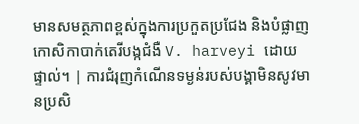មានសមត្ថភាពខ្ពស់ក្នុងការប្រកួតប្រជែង និងបំផ្លាញកោសិកាបាក់តេរីបង្កជំងឺ V. harveyi ដោយផ្ទាល់។ | ការជំរុញកំណើនទម្ងន់របស់បង្គាមិនសូវមានប្រសិ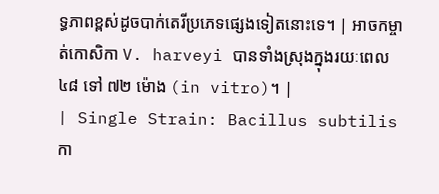ទ្ធភាពខ្ពស់ដូចបាក់តេរីប្រភេទផ្សេងទៀតនោះទេ។ | អាចកម្ចាត់កោសិកា V. harveyi បានទាំងស្រុងក្នុងរយៈពេល ៤៨ ទៅ ៧២ ម៉ោង (in vitro)។ |
| Single Strain: Bacillus subtilis កា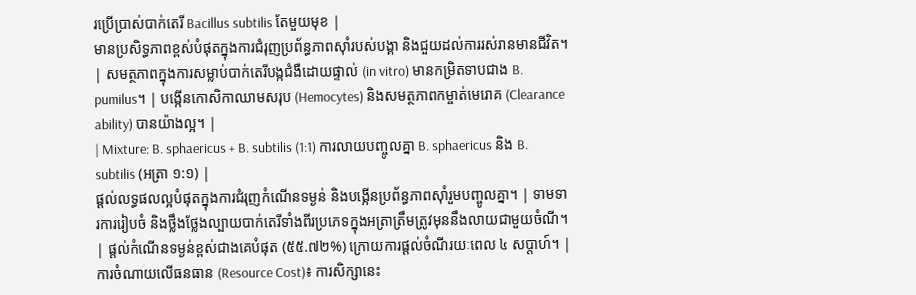រប្រើប្រាស់បាក់តេរី Bacillus subtilis តែមួយមុខ |
មានប្រសិទ្ធភាពខ្ពស់បំផុតក្នុងការជំរុញប្រព័ន្ធភាពស៊ាំរបស់បង្គា និងជួយដល់ការរស់រានមានជីវិត។ | សមត្ថភាពក្នុងការសម្លាប់បាក់តេរីបង្កជំងឺដោយផ្ទាល់ (in vitro) មានកម្រិតទាបជាង B. pumilus។ | បង្កើនកោសិកាឈាមសរុប (Hemocytes) និងសមត្ថភាពកម្ចាត់មេរោគ (Clearance ability) បានយ៉ាងល្អ។ |
| Mixture: B. sphaericus + B. subtilis (1:1) ការលាយបញ្ចូលគ្នា B. sphaericus និង B. subtilis (អត្រា ១:១) |
ផ្តល់លទ្ធផលល្អបំផុតក្នុងការជំរុញកំណើនទម្ងន់ និងបង្កើនប្រព័ន្ធភាពស៊ាំរួមបញ្ចូលគ្នា។ | ទាមទារការរៀបចំ និងថ្លឹងថ្លែងល្បាយបាក់តេរីទាំងពីរប្រភេទក្នុងអត្រាត្រឹមត្រូវមុននឹងលាយជាមួយចំណី។ | ផ្តល់កំណើនទម្ងន់ខ្ពស់ជាងគេបំផុត (៥៥.៧២%) ក្រោយការផ្តល់ចំណីរយៈពេល ៤ សប្តាហ៍។ |
ការចំណាយលើធនធាន (Resource Cost)៖ ការសិក្សានេះ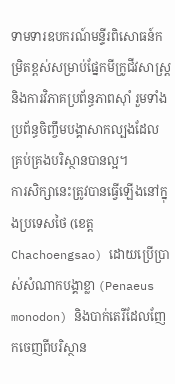ទាមទារឧបករណ៍មន្ទីរពិសោធន៍កម្រិតខ្ពស់សម្រាប់ផ្នែកមីក្រូជីវសាស្ត្រ និងការវិភាគប្រព័ន្ធភាពស៊ាំ រួមទាំងប្រព័ន្ធចិញ្ចឹមបង្គាសាកល្បងដែលគ្រប់គ្រងបរិស្ថានបានល្អ។
ការសិក្សានេះត្រូវបានធ្វើឡើងនៅក្នុងប្រទេសថៃ (ខេត្ត Chachoengsao) ដោយប្រើប្រាស់សំណាកបង្គាខ្លា (Penaeus monodon) និងបាក់តេរីដែលញែកចេញពីបរិស្ថាន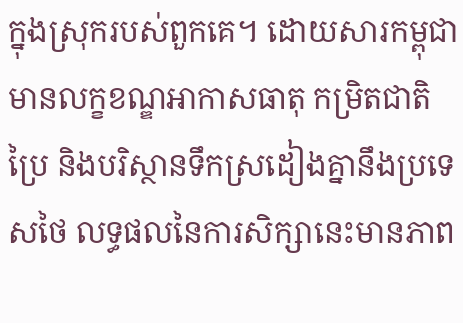ក្នុងស្រុករបស់ពួកគេ។ ដោយសារកម្ពុជាមានលក្ខខណ្ឌអាកាសធាតុ កម្រិតជាតិប្រៃ និងបរិស្ថានទឹកស្រដៀងគ្នានឹងប្រទេសថៃ លទ្ធផលនៃការសិក្សានេះមានភាព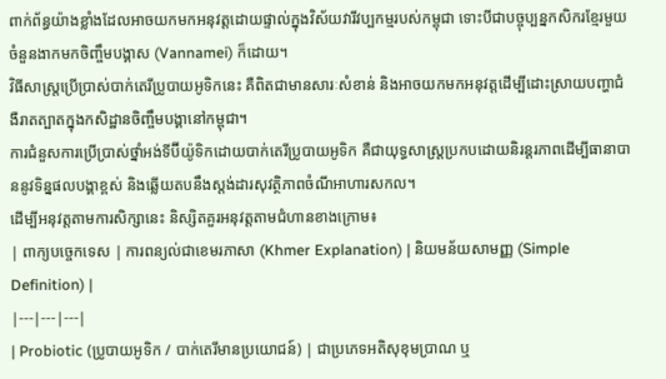ពាក់ព័ន្ធយ៉ាងខ្លាំងដែលអាចយកមកអនុវត្តដោយផ្ទាល់ក្នុងវិស័យវារីវប្បកម្មរបស់កម្ពុជា ទោះបីជាបច្ចុប្បន្នកសិករខ្មែរមួយចំនួនងាកមកចិញ្ចឹមបង្គាស (Vannamei) ក៏ដោយ។
វិធីសាស្ត្រប្រើប្រាស់បាក់តេរីប្រូបាយអូទិកនេះ គឺពិតជាមានសារៈសំខាន់ និងអាចយកមកអនុវត្តដើម្បីដោះស្រាយបញ្ហាជំងឺរាតត្បាតក្នុងកសិដ្ឋានចិញ្ចឹមបង្គានៅកម្ពុជា។
ការជំនួសការប្រើប្រាស់ថ្នាំអង់ទីប៊ីយ៉ូទិកដោយបាក់តេរីប្រូបាយអូទិក គឺជាយុទ្ធសាស្ត្រប្រកបដោយនិរន្តរភាពដើម្បីធានាបាននូវទិន្នផលបង្គាខ្ពស់ និងឆ្លើយតបនឹងស្តង់ដារសុវត្ថិភាពចំណីអាហារសកល។
ដើម្បីអនុវត្តតាមការសិក្សានេះ និស្សិតគួរអនុវត្តតាមជំហានខាងក្រោម៖
| ពាក្យបច្ចេកទេស | ការពន្យល់ជាខេមរភាសា (Khmer Explanation) | និយមន័យសាមញ្ញ (Simple Definition) |
|---|---|---|
| Probiotic (ប្រូបាយអូទិក / បាក់តេរីមានប្រយោជន៍) | ជាប្រភេទអតិសុខុមប្រាណ ឬ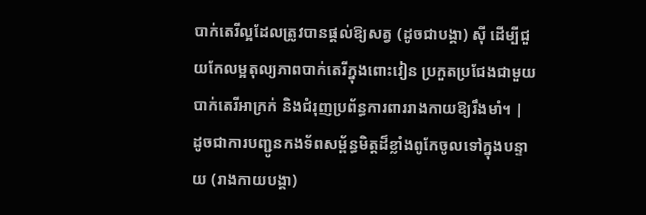បាក់តេរីល្អដែលត្រូវបានផ្តល់ឱ្យសត្វ (ដូចជាបង្គា) ស៊ី ដើម្បីជួយកែលម្អតុល្យភាពបាក់តេរីក្នុងពោះវៀន ប្រកួតប្រជែងជាមួយបាក់តេរីអាក្រក់ និងជំរុញប្រព័ន្ធការពាររាងកាយឱ្យរឹងមាំ។ | ដូចជាការបញ្ជូនកងទ័ពសម្ព័ន្ធមិត្តដ៏ខ្លាំងពូកែចូលទៅក្នុងបន្ទាយ (រាងកាយបង្គា)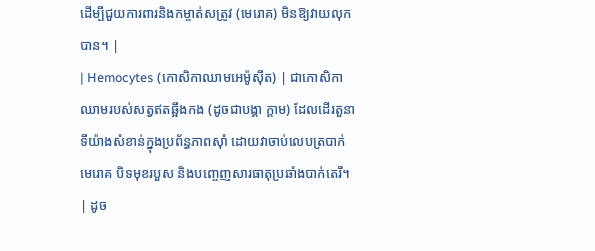ដើម្បីជួយការពារនិងកម្ចាត់សត្រូវ (មេរោគ) មិនឱ្យវាយលុកបាន។ |
| Hemocytes (កោសិកាឈាមអេម៉ូស៊ីត) | ជាកោសិកាឈាមរបស់សត្វឥតឆ្អឹងកង (ដូចជាបង្គា ក្តាម) ដែលដើរតួនាទីយ៉ាងសំខាន់ក្នុងប្រព័ន្ធភាពស៊ាំ ដោយវាចាប់លេបត្របាក់មេរោគ បិទមុខរបួស និងបញ្ចេញសារធាតុប្រឆាំងបាក់តេរី។ | ដូច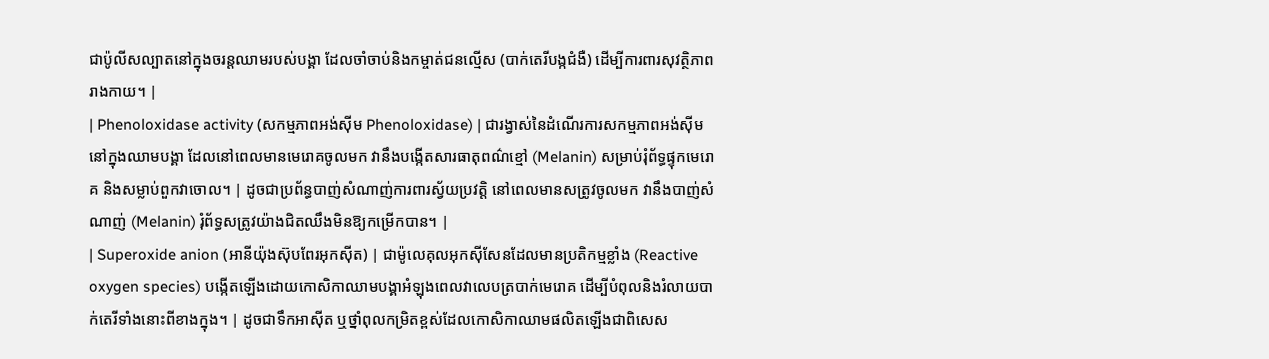ជាប៉ូលីសល្បាតនៅក្នុងចរន្តឈាមរបស់បង្គា ដែលចាំចាប់និងកម្ចាត់ជនល្មើស (បាក់តេរីបង្កជំងឺ) ដើម្បីការពារសុវត្ថិភាពរាងកាយ។ |
| Phenoloxidase activity (សកម្មភាពអង់ស៊ីម Phenoloxidase) | ជារង្វាស់នៃដំណើរការសកម្មភាពអង់ស៊ីមនៅក្នុងឈាមបង្គា ដែលនៅពេលមានមេរោគចូលមក វានឹងបង្កើតសារធាតុពណ៌ខ្មៅ (Melanin) សម្រាប់រុំព័ទ្ធផ្ទុកមេរោគ និងសម្លាប់ពួកវាចោល។ | ដូចជាប្រព័ន្ធបាញ់សំណាញ់ការពារស្វ័យប្រវត្តិ នៅពេលមានសត្រូវចូលមក វានឹងបាញ់សំណាញ់ (Melanin) រុំព័ទ្ធសត្រូវយ៉ាងជិតឈឹងមិនឱ្យកម្រើកបាន។ |
| Superoxide anion (អានីយ៉ុងស៊ុបពែរអុកស៊ីត) | ជាម៉ូលេគុលអុកស៊ីសែនដែលមានប្រតិកម្មខ្លាំង (Reactive oxygen species) បង្កើតឡើងដោយកោសិកាឈាមបង្គាអំឡុងពេលវាលេបត្របាក់មេរោគ ដើម្បីបំពុលនិងរំលាយបាក់តេរីទាំងនោះពីខាងក្នុង។ | ដូចជាទឹកអាស៊ីត ឬថ្នាំពុលកម្រិតខ្ពស់ដែលកោសិកាឈាមផលិតឡើងជាពិសេស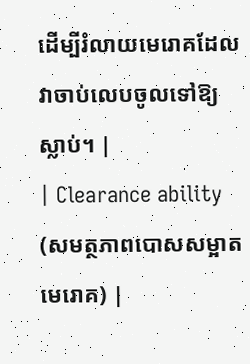ដើម្បីរំលាយមេរោគដែលវាចាប់លេបចូលទៅឱ្យស្លាប់។ |
| Clearance ability (សមត្ថភាពបោសសម្អាតមេរោគ) |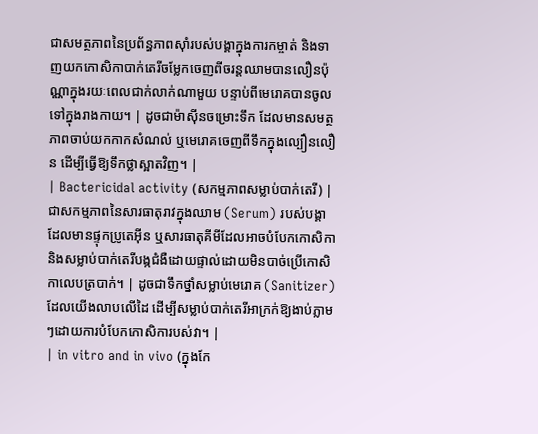ជាសមត្ថភាពនៃប្រព័ន្ធភាពស៊ាំរបស់បង្គាក្នុងការកម្ចាត់ និងទាញយកកោសិកាបាក់តេរីចម្លែកចេញពីចរន្តឈាមបានលឿនប៉ុណ្ណាក្នុងរយៈពេលជាក់លាក់ណាមួយ បន្ទាប់ពីមេរោគបានចូលទៅក្នុងរាងកាយ។ | ដូចជាម៉ាស៊ីនចម្រោះទឹក ដែលមានសមត្ថភាពចាប់យកកាកសំណល់ ឬមេរោគចេញពីទឹកក្នុងល្បឿនលឿន ដើម្បីធ្វើឱ្យទឹកថ្លាស្អាតវិញ។ |
| Bactericidal activity (សកម្មភាពសម្លាប់បាក់តេរី) | ជាសកម្មភាពនៃសារធាតុរាវក្នុងឈាម (Serum) របស់បង្គា ដែលមានផ្ទុកប្រូតេអ៊ីន ឬសារធាតុគីមីដែលអាចបំបែកកោសិកា និងសម្លាប់បាក់តេរីបង្កជំងឺដោយផ្ទាល់ដោយមិនបាច់ប្រើកោសិកាលេបត្របាក់។ | ដូចជាទឹកថ្នាំសម្លាប់មេរោគ (Sanitizer) ដែលយើងលាបលើដៃ ដើម្បីសម្លាប់បាក់តេរីអាក្រក់ឱ្យងាប់ភ្លាមៗដោយការបំបែកកោសិការបស់វា។ |
| in vitro and in vivo (ក្នុងកែ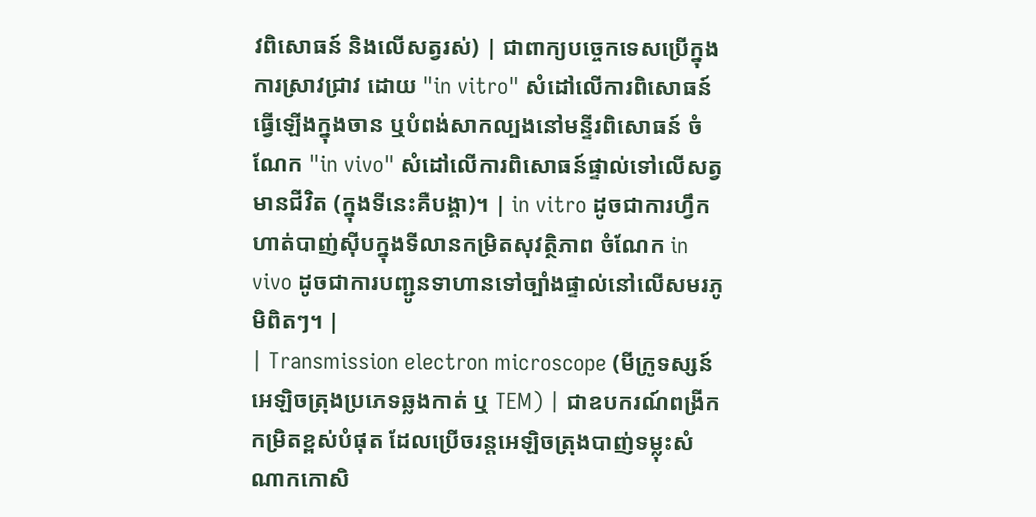វពិសោធន៍ និងលើសត្វរស់) | ជាពាក្យបច្ចេកទេសប្រើក្នុងការស្រាវជ្រាវ ដោយ "in vitro" សំដៅលើការពិសោធន៍ធ្វើឡើងក្នុងចាន ឬបំពង់សាកល្បងនៅមន្ទីរពិសោធន៍ ចំណែក "in vivo" សំដៅលើការពិសោធន៍ផ្ទាល់ទៅលើសត្វមានជីវិត (ក្នុងទីនេះគឺបង្គា)។ | in vitro ដូចជាការហ្វឹកហាត់បាញ់ស៊ីបក្នុងទីលានកម្រិតសុវត្ថិភាព ចំណែក in vivo ដូចជាការបញ្ជូនទាហានទៅច្បាំងផ្ទាល់នៅលើសមរភូមិពិតៗ។ |
| Transmission electron microscope (មីក្រូទស្សន៍អេឡិចត្រុងប្រភេទឆ្លងកាត់ ឬ TEM) | ជាឧបករណ៍ពង្រីកកម្រិតខ្ពស់បំផុត ដែលប្រើចរន្តអេឡិចត្រុងបាញ់ទម្លុះសំណាកកោសិ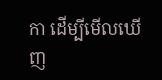កា ដើម្បីមើលឃើញ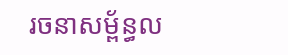រចនាសម្ព័ន្ធល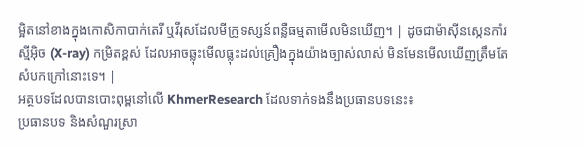ម្អិតនៅខាងក្នុងកោសិកាបាក់តេរី ឬវីរុសដែលមីក្រូទស្សន៍ពន្លឺធម្មតាមើលមិនឃើញ។ | ដូចជាម៉ាស៊ីនស្កេនកាំរស្មីអ៊ិច (X-ray) កម្រិតខ្ពស់ ដែលអាចឆ្លុះមើលធ្លុះដល់គ្រឿងក្នុងយ៉ាងច្បាស់លាស់ មិនមែនមើលឃើញត្រឹមតែសំបកក្រៅនោះទេ។ |
អត្ថបទដែលបានបោះពុម្ពនៅលើ KhmerResearch ដែលទាក់ទងនឹងប្រធានបទនេះ៖
ប្រធានបទ និងសំណួរស្រា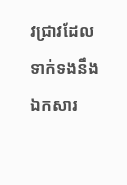វជ្រាវដែលទាក់ទងនឹងឯកសារ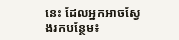នេះ ដែលអ្នកអាចស្វែងរកបន្ថែម៖